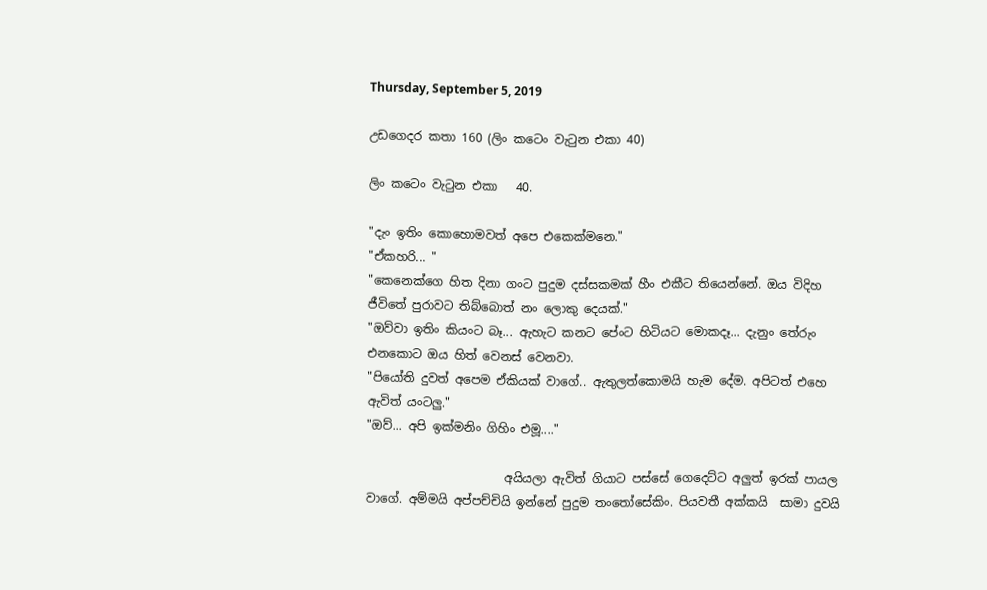Thursday, September 5, 2019

උඩගෙදර කතා 160 (ලිං කටෙං වැටුන එකා 40)

ලිං කටෙං වැටුන එකා   40.

"දැං ඉතිං කොහොමවත් අපෙ එකෙක්මනෙ."
"ඒකහරි... "
"කෙනෙක්ගෙ හිත දිනා ගංට පුදුම දස්සකමක් හීං එකීට තියෙන්නේ. ඔය විදිහ ජීවිතේ පුරාවට තිබ්බොත් නං ලොකු දෙයක්."
"ඔව්වා ඉතිං කියංට බෑ... ඇහැට කනට පේංට හිටියට මොකදෑ... දැනුං තේරුං එනකොට ඔය හිත් වෙනස් වෙනවා.
"පියෝති දුවත් අපෙම ඒකියක් වාගේ.. ඇතුලත්කොමයි හැම දේම. අපිටත් එහෙ ඇවිත් යංටලු."
"ඔව්... අපි ඉක්මනිං ගිහිං එමූ...."

                       අයියලා ඇවිත් ගියාට පස්සේ ගෙදෙට්ට අලුත් ඉරක් පායල වාගේ. අම්මයි අප්පච්චියි ඉන්නේ පුදුම තංතෝසේකිං. පියවතී අක්කයි  සාමා දුවයි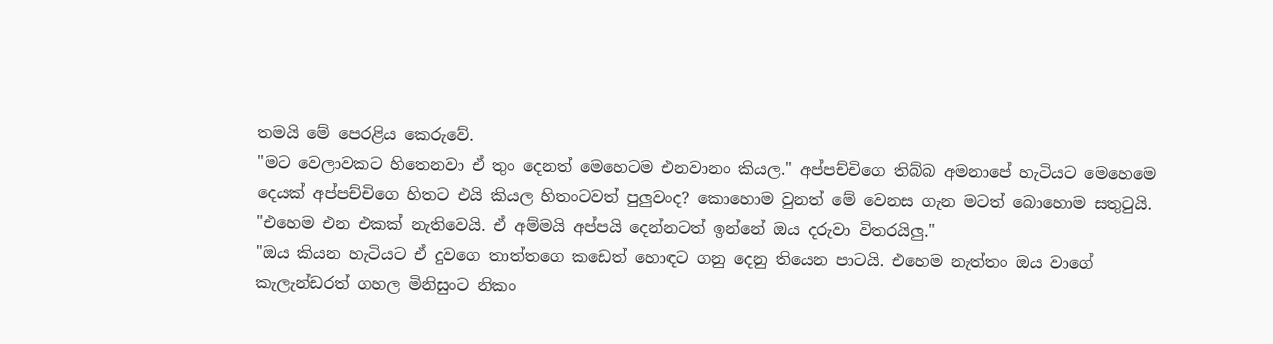තමයි මේ පෙරළිය කෙරුවේ.
"මට වෙලාවකට හිතෙනවා ඒ තුං දෙනත් මෙහෙටම එනවානං කියල." අප්පච්චිගෙ තිබ්බ අමනාපේ හැටියට මෙහෙමෙ දෙයක් අප්පච්චිගෙ හිතට එයි කියල හිතංටවත් පුලුවංද? කොහොම වුනත් මේ වෙනස ගැන මටත් බොහොම සතුටුයි.
"එහෙම එන එකක් නැතිවෙයි. ඒ අම්මයි අප්පයි දෙන්නටත් ඉන්නේ ඔය දරුවා විතරයිලු."
"ඔය කියන හැටියට ඒ දුවගෙ තාත්තගෙ කඩෙත් හොඳට ගනු දෙනු තියෙන පාටයි. එහෙම නැත්තං ඔය වාගේ කැලැන්ඩරත් ගහල මිනිසුංට නිකං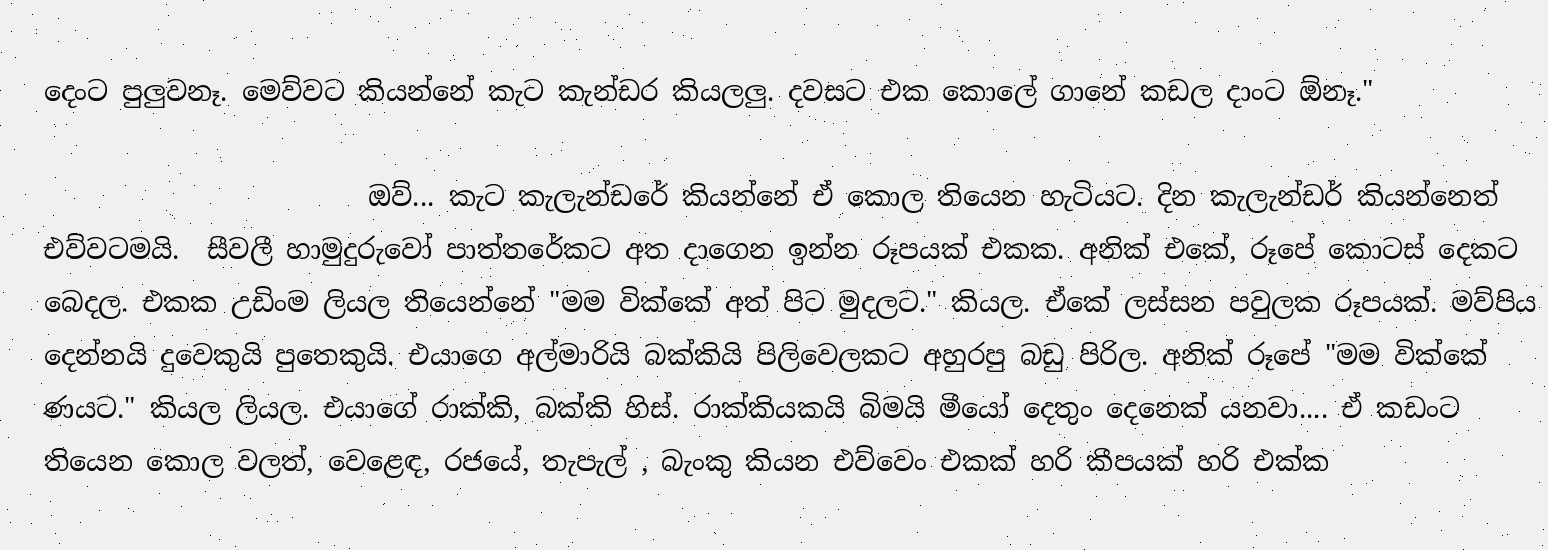දෙංට පුලුවනෑ. මෙව්වට කියන්නේ කැට කැන්ඩර කියලලු. දවසට එක කොලේ ගානේ කඩල දාංට ඕනෑ."

                        ඔව්... කැට කැලැන්ඩරේ කියන්නේ ඒ කොල තියෙන හැටියට. දින කැලැන්ඩර් කියන්නෙත් එව්වටමයි.  සීවලී හාමුදුරුවෝ පාත්තරේකට අත දාගෙන ඉන්න රූපයක් එකක. අනික් එකේ, රූපේ කොටස් දෙකට බෙදල. එකක උඩිංම ලියල තියෙන්නේ "මම වික්කේ අත් පිට මුදලට." කියල. ඒකේ ලස්සන පවුලක රූපයක්. මව්පිය දෙන්නයි දුවෙකුයි පුතෙකුයි. එයාගෙ අල්මාරියි බක්කියි පිලිවෙලකට අහුරපු බඩු පිරිල. අනික් රූපේ "මම වික්කේ ණයට." කියල ලියල. එයාගේ රාක්කි, බක්කි හිස්. රාක්කියකයි බිමයි මීයෝ දෙතුං දෙනෙක් යනවා.... ඒ කඩංට තියෙන කොල වලත්, වෙළෙඳ, රජයේ, තැපැල් , බැංකු කියන එව්වෙං එකක් හරි කීපයක් හරි එක්ක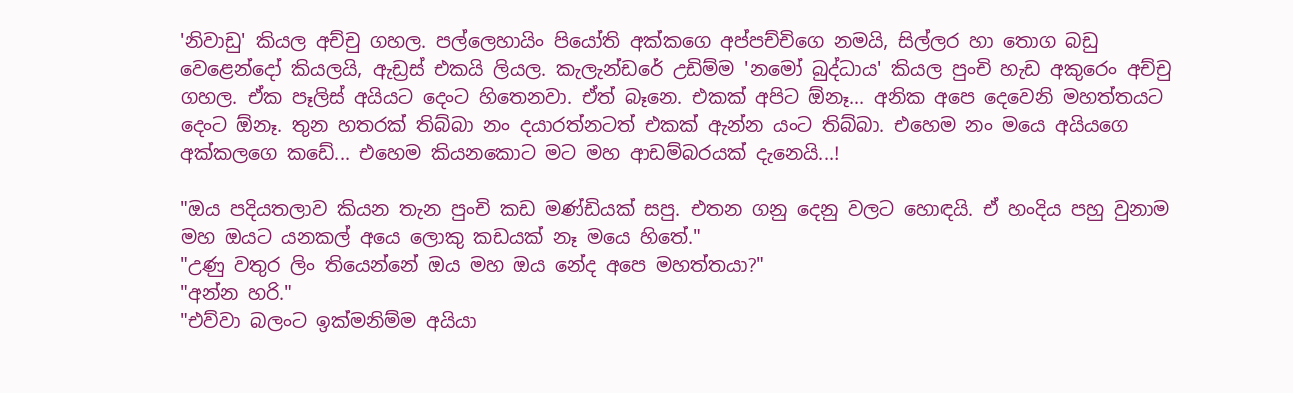'නිවාඩු' කියල අච්චු ගහල. පල්ලෙහායිං පියෝති අක්කගෙ අප්පච්චිගෙ නමයි, සිල්ලර හා තොග බඩු වෙළෙන්දෝ කියලයි, ඇඩ්‍රස් එකයි ලියල. කැලැන්ඩරේ උඩිම්ම 'නමෝ බුද්ධාය' කියල පුංචි හැඩ අකුරෙං අච්චු ගහල. ඒක පෑලිස් අයියට දෙංට හිතෙනවා. ඒත් බෑනෙ. එකක් අපිට ඕනෑ... අනික අපෙ දෙවෙනි මහත්තයට දෙංට ඕනෑ. තුන හතරක් තිබ්බා නං දයාරත්නටත් එකක් ඇන්න යංට තිබ්බා. එහෙම නං මයෙ අයියගෙ අක්කලගෙ කඩේ... එහෙම කියනකොට මට මහ ආඩම්බරයක් දැනෙයි...!

"ඔය පදියතලාව කියන තැන පුංචි කඩ මණ්ඩියක් සපු. එතන ගනු දෙනු වලට හොඳයි. ඒ හංදිය පහු වුනාම මහ ඔයට යනකල් අයෙ ලොකු කඩයක් නෑ මයෙ හිතේ."
"උණු වතුර ලිං තියෙන්නේ ඔය මහ ඔය නේද අපෙ මහත්තයා?"
"අන්න හරි."
"එව්වා බලංට ඉක්මනිම්ම අයියා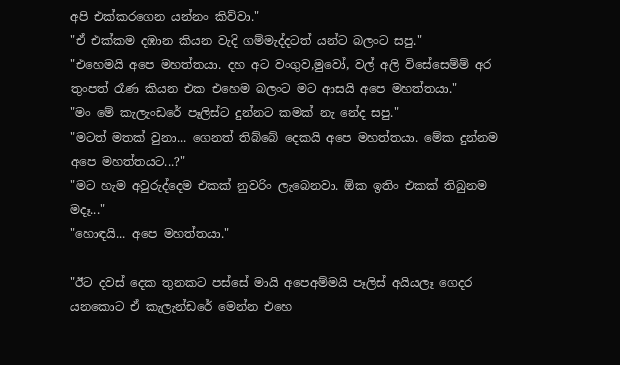අපි එක්කරගෙන යන්නං කිව්වා."
"ඒ එක්කම දඹාන කියන වැදි ගම්මැද්දටත් යන්ට බලංට සපු."
"එහෙමයි අපෙ මහත්තයා. දහ අට වංගුව,මුවෝ, වල් අලි විසේසෙම්ම් අර තුංපත් රෑණ කියන එක එහෙම බලංට මට ආසයි අපෙ මහත්තයා."
"මං මේ කැලැංඩරේ පෑලිස්ට දුන්නට කමක් නැ නේද සපු."
"මටත් මතක් වුනා... ගෙනත් තිබ්බේ දෙකයි අපෙ මහත්තයා. මේක දුන්නම අපෙ මහත්තයට...?"
"මට හැම අවුරුද්දෙම එකක් නුවරිං ලැබෙනවා. ඕක ඉතිං එකක් තිබුනම මදෑ..."
"හොඳයි... අපෙ මහත්තයා."

"ඊට දවස් දෙක තුනකට පස්සේ මායි අපෙඅම්මයි පෑලිස් අයියලෑ ගෙදර යනකොට ඒ කැලැන්ඩරේ මෙන්න එහෙ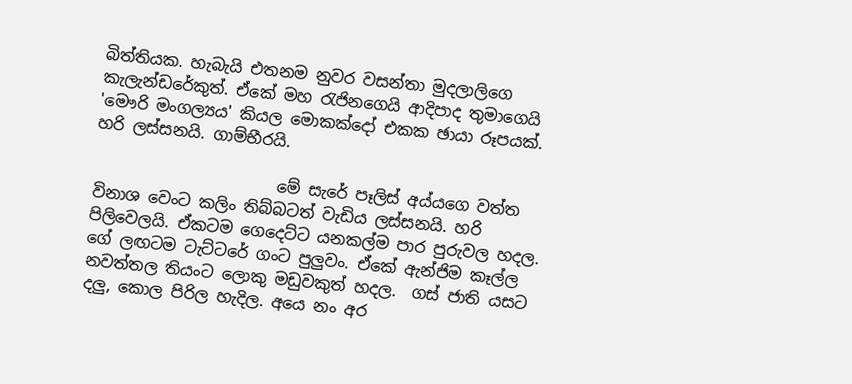බිත්තියක. හැබැයි එතනම නුවර වසන්තා මුදලාලිගෙ කැලැන්ඩරේකුත්. ඒකේ මහ රැජිනගෙයි ආදිපාද තුමාගෙයි 'මෞරි මංගල්‍යය' කියල මොකක්දෝ එකක ඡායා රූපයක්. හරි ලස්සනයි. ගාම්භීරයි.

                       මේ සැරේ පෑලිස් අය්යගෙ වත්ත විනාශ වෙංට කලිං තිබ්බටත් වැඩිය ලස්සනයි. හරි පිලිවෙලයි. ඒකටම ගෙදෙට්ට යනකල්ම පාර පුරුවල හදල. ගේ ලඟටම ටැට්ටරේ ගංට පුලුවං. ඒකේ ඇන්ජිම කෑල්ල නවත්තල තියංට ලොකු මඩුවකුත් හදල.  ගස් ජාති යසට දලු, කොල පිරිල හැදිල. අයෙ නං අර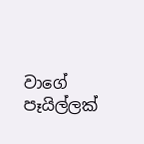වාගේ පෑයිල්ලක්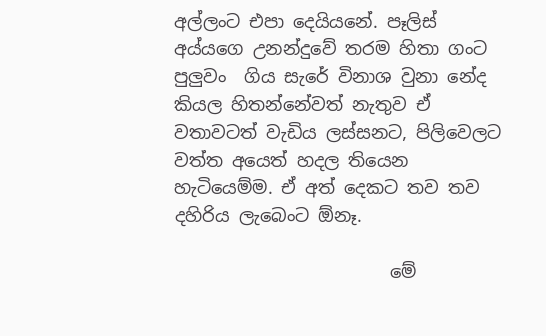අල්ලංට එපා දෙයියනේ. පෑලිස් අය්යගෙ උනන්දුවේ තරම හිතා ගංට පුලුවං  ගිය සැරේ විනාශ වුනා නේද කියල හිතන්නේවත් නැතුව ඒ වතාවටත් වැඩිය ලස්සනට, පිලිවෙලට වත්ත අයෙත් හදල තියෙන හැටියෙම්ම. ඒ අත් දෙකට තව තව දහිරිය ලැබෙංට ඕනෑ.

                        මේ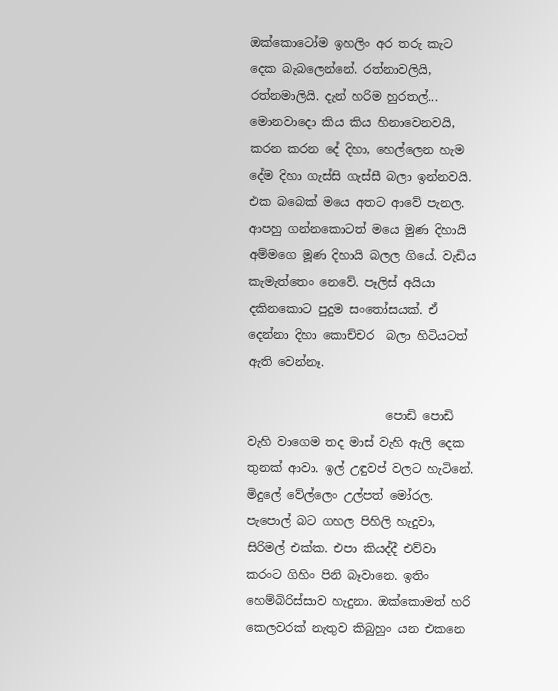ඔක්කොටෝම ඉහලිං අර තරු කැට දෙක බැබලෙන්නේ. රත්නාවලියි, රත්නමාලියි. දැන් හරිම හුරතල්... මොනවාදො කිය කිය හිනාවෙනවයි,  කරන කරන දේ දිහා, හෙල්ලෙන හැම දේම දිහා ගැස්සි ගැස්සී බලා ඉන්නවයි. එක බබෙක් මයෙ අතට ආවේ පැනල. ආපහු ගන්නකොටත් මයෙ මුණ දිහායි අම්මගෙ මූණ දිහායි බලල ගියේ. වැඩිය කැමැත්තෙං නෙවේ. පෑලිස් අයියා දකිනකොට පුදුම සංතෝසයක්. ඒ දෙන්නා දිහා කොච්චර  බලා හිටියටත් ඇති වෙන්නෑ.

                       පොඩි පොඩි වැහි වාගෙම තද මාස් වැහි ඇලි දෙක තුනක් ආවා. ඉල් උඳුවප් වලට හැටිනේ. මිදුලේ වේල්ලෙං උල්පත් මෝරල. පැපොල් බට ගහල පිහිලි හැදුවා, සිරිමල් එක්ක. එපා කියද්දී එව්වා කරංට ගිහිං පිනි බෑවානෙ. ඉතිං හෙම්බිරිස්සාව හැදුනා. ඔක්කොමත් හරි කෙලවරක් නැතුව කිබුහුං යන එකනෙ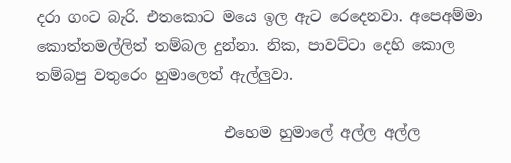දරා ගංට බැරි. එතකොට මයෙ ඉල ඇට රෙදෙනවා. අපෙඅම්මා කොත්තමල්ලිත් තම්බල දුන්නා. නික, පාවට්ටා දෙහි කොල තම්බපු වතුරෙං හුමාලෙත් ඇල්ලුවා.

                         එහෙම හුමාලේ අල්ල අල්ල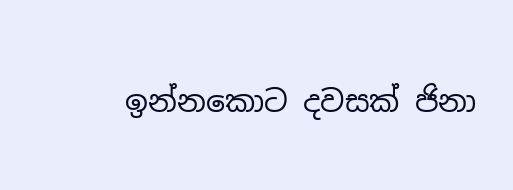ඉන්නකොට දවසක් ජිනා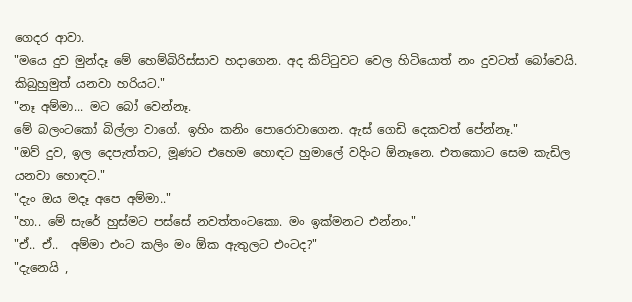ගෙදර ආවා.
"මයෙ දුව මුන්දෑ මේ හෙම්බිරිස්සාව හදාගෙන. අද කිට්ටුවට වෙල හිටියොත් නං දුවටත් බෝවෙයි. කිබුහුමුත් යනවා හරියට."
"නෑ අම්මා... මට බෝ වෙන්නෑ.
මේ බලංටකෝ බිල්ලා වාගේ. ඉහිං කනිං පොරොවාගෙන. ඇස් ගෙඩි දෙකවත් පේන්නෑ."
"ඔව් දුව, ඉල දෙපැත්තට, මූණට එහෙම හොඳට හුමාලේ වදිංට ඕනෑනෙ. එතකොට සෙම කැඩිල යනවා හොඳට."
"දැං ඔය මදෑ අපෙ අම්මා.."
"හා.. මේ සැරේ හුස්මට පස්සේ නවත්තංටකො. මං ඉක්මනට එන්නං."
"ඒ.. ඒ..  අම්මා එංට කලිං මං ඕක ඇතුලට එංටද?"
"දැනෙයි ,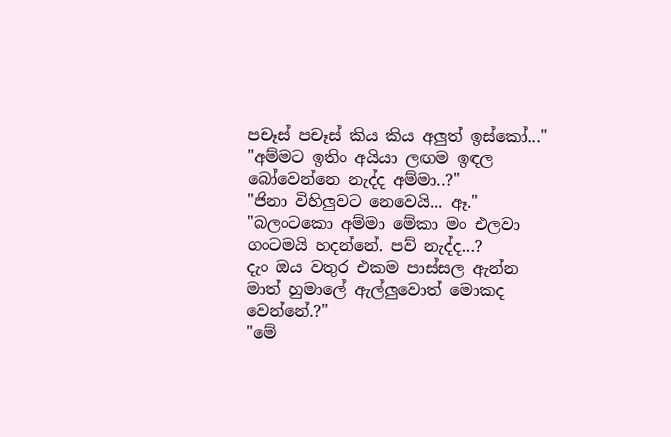පචෑස් පචෑස් කිය කිය අලුත් ඉස්කෝ..."
"අම්මට ඉතිං අයියා ලඟම ඉඳල බෝවෙන්නෙ නැද්ද අම්මා..?"
"ජිනා විහිලුවට නෙවෙයි... ඈ."
"බලංටකො අම්මා මේකා මං එලවා ගංටමයි හදන්නේ. පව් නැද්ද...?
දැං ඔය වතුර එකම පාස්සල ඇන්න මාත් හුමාලේ ඇල්ලුවොත් මොකද වෙන්නේ.?"
"මේ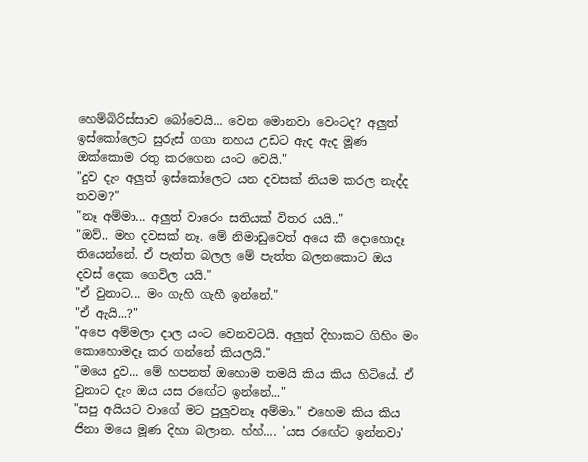හෙම්බිරිස්සාව බෝවෙයි... වෙන මොනවා වෙංටද? අලුත් ඉස්කෝලෙට සුරුස් ගගා නහය උඩට ඇද ඇද මූණ ඔක්කොම රතු කරගෙන යංට වෙයි."
"දුව දැං අලුත් ඉස්කෝලෙට යන දවසක් නියම කරල නැද්ද තවම?"
"නෑ අම්මා... අලුත් වාරෙං සතියක් විතර යයි.."
"ඔව්.. මහ දවසක් නෑ. මේ නිමාඩුවෙත් අයෙ කී දොහොදෑ තියෙන්නේ. ඒ පැත්ත බලල මේ පැත්ත බලනකොට ඔය දවස් දෙක ගෙවිල යයි."
"ඒ වුනාට... මං ගැහි ගැහී ඉන්නේ."
"ඒ ඇයි...?"
"අපෙ අම්මලා දාල යංට වෙනවටයි. අලුත් දිහාකට ගිහිං මං කොහොමදෑ කර ගන්නේ කියලයි."
"මයෙ දුව... මේ හපනත් ඔහොම තමයි කිය කිය හිටියේ. ඒ වුනාට දැං ඔය යස රඟේට ඉන්නේ..."
"සපු අයියට වාගේ මට පුලුවනෑ අම්මා." එහෙම කිය කිය ජිනා මයෙ මූණ දිහා බලාන. හ්හ්.... 'යස රඟේට ඉන්නවා'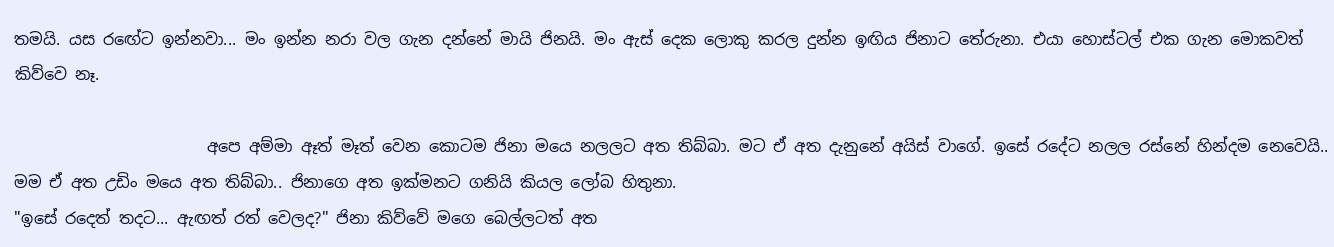තමයි. යස රඟේට ඉන්නවා... මං ඉන්න නරා වල ගැන දන්නේ මායි ජිනයි. මං ඇස් දෙක ලොකු කරල දුන්න ඉඟිය ජිනාට තේරුනා. එයා හොස්ටල් එක ගැන මොකවත් කිව්වෙ නෑ.

                        අපෙ අම්මා ඈත් මෑත් වෙන කොටම ජිනා මයෙ නලලට අත තිබ්බා. මට ඒ අත දැනුනේ අයිස් වාගේ. ඉසේ රදේට නලල රස්නේ හින්දම නෙවෙයි.. මම ඒ අත උඩිං මයෙ අත තිබ්බා.. ජිනාගෙ අත ඉක්මනට ගනියි කියල ලෝබ හිතුනා.
"ඉසේ රදෙත් තදට... ඇඟත් රත් වෙලද?" ජිනා කිව්වේ මගෙ බෙල්ලටත් අත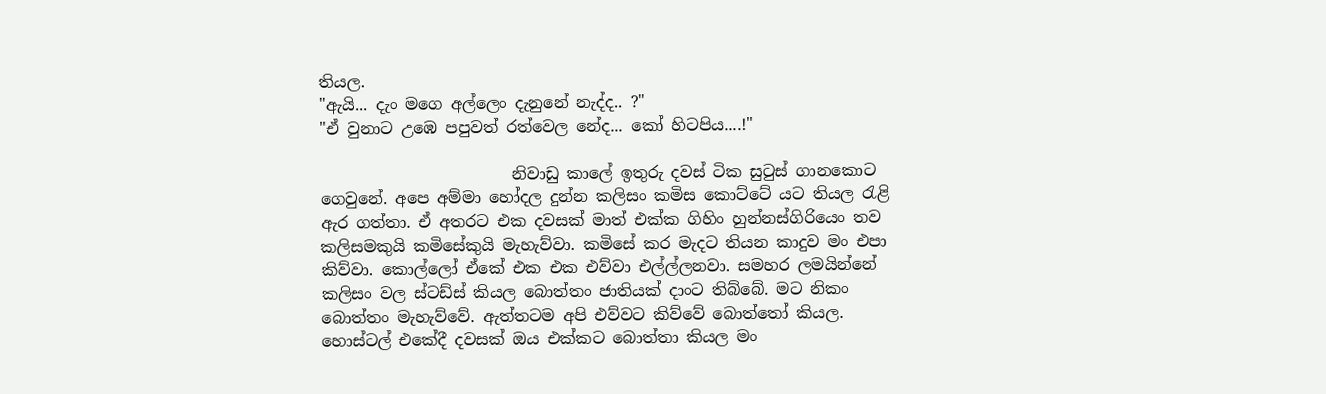තියල.
"ඇයි... දැං මගෙ අල්ලෙං දැනුනේ නැද්ද.. ?"
"ඒ වුනාට උඹෙ පපුවත් රත්වෙල නේද... කෝ හිටපිය....!"

                        නිවාඩු කාලේ ඉතුරු දවස් ටික සුටුස් ගානකොට ගෙවුනේ. අපෙ අම්මා හෝදල දුන්න කලිසං කමිස කොට්ටේ යට තියල රැළි ඇර ගත්තා. ඒ අතරට එක දවසක් මාත් එක්ක ගිහිං හුන්නස්ගිරියෙං තව කලිසමකුයි කමිසේකුයි මැහැව්වා. කමිසේ කර මැදට තියන කාදුව මං එපා කිව්වා. කොල්ලෝ ඒකේ එක එක එව්වා එල්ල්ලනවා. සමහර ලමයින්නේ කලිසං වල ස්ටඩ්ස් කියල බොත්තං ජාතියක් දාංට තිබ්බේ. මට නිකං බොත්තං මැහැව්වේ. ඇත්තටම අපි එව්වට කිව්වේ බොත්තෝ කියල. හොස්ටල් එකේදී දවසක් ඔය එක්කට බොත්තා කියල මං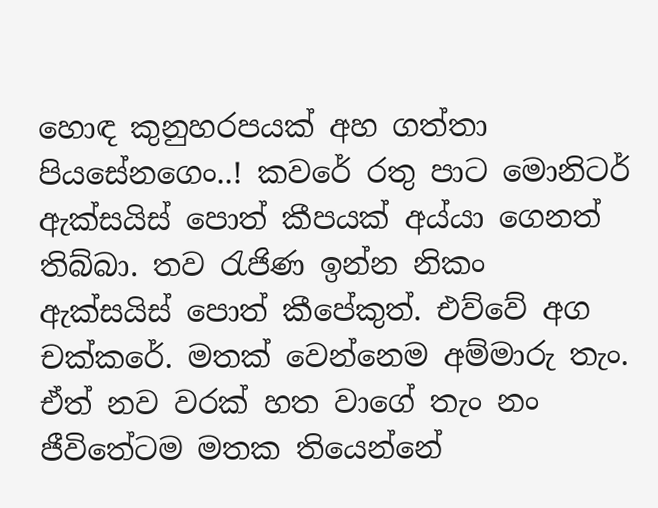හොඳ කුනුහරපයක් අහ ගත්තා පියසේනගෙං..! කවරේ රතු පාට මොනිටර් ඇක්සයිස් පොත් කීපයක් අය්යා ගෙනත් තිබ්බා. තව රැජිණ ඉන්න නිකං ඇක්සයිස් පොත් කීපේකුත්. එව්වේ අග චක්කරේ. මතක් වෙන්නෙම අම්මාරු තැං. ඒත් නව වරක් හත වාගේ තැං නං ජීවිතේටම මතක තියෙන්නේ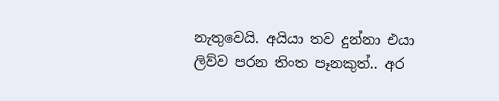නැතුවෙයි. අයියා තව දුන්නා එයා ලිව්ව පරන තිංත පෑනකුත්.. අර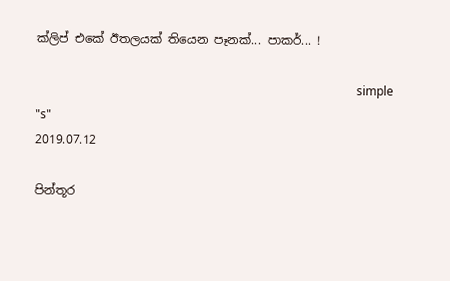ක්ලිප් එකේ ඊතලයක් තියෙන පෑනක්... පාකර්... !

                                                                                                           simple "s"
2019.07.12

පින්තූර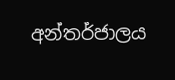අන්තර්ජාලය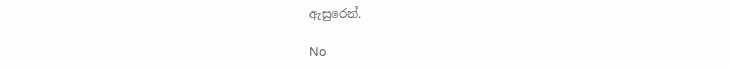ඇසුරෙන්.

No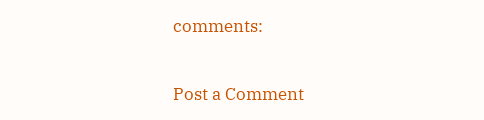comments:

Post a Comment